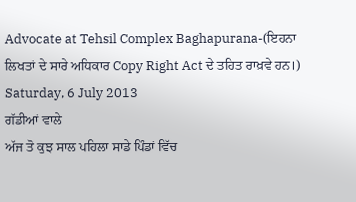Advocate at Tehsil Complex Baghapurana-(ਇਹਨਾ ਲਿਖਤਾਂ ਦੇ ਸਾਰੇ ਅਧਿਕਾਰ Copy Right Act ਦੇ ਤਹਿਤ ਰਾਖ਼ਵੇ ਹਨ।)
Saturday, 6 July 2013
ਗੱਡੀਆਂ ਵਾਲੇ
ਅੱਜ ਤੋ ਕੁਝ ਸਾਲ ਪਹਿਲਾ ਸਾਡੇ ਪਿੰਡਾਂ ਵਿੱਚ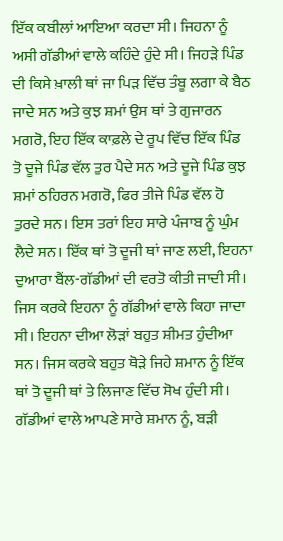ਇੱਕ ਕਬੀਲਾਂ ਆਇਆ ਕਰਦਾ ਸੀ। ਜਿਹਨਾ ਨੂੰ ਅਸੀ ਗੱਡੀਆਂ ਵਾਲੇ ਕਹਿੰਦੇ ਹੁੰਦੇ ਸੀ। ਜਿਹੜੇ ਪਿੰਡ ਦੀ ਕਿਸੇ ਖ਼ਾਲੀ ਥਾਂ ਜਾ ਪਿੜ ਵਿੱਚ ਤੰਬੂ ਲਗਾ ਕੇ ਬੈਠ ਜਾਦੇ ਸਨ ਅਤੇ ਕੁਝ ਸ਼ਮਾਂ ਉਸ ਥਾਂ ਤੇ ਗੁਜਾਰਨ ਮਗਰੋ, ਇਹ ਇੱਕ ਕਾਫ਼ਲੇ ਦੇ ਰੂਪ ਵਿੱਚ ਇੱਕ ਪਿੰਡ ਤੋ ਦੂਜੇ ਪਿੰਡ ਵੱਲ ਤੁਰ ਪੈਦੇ ਸਨ ਅਤੇ ਦੂਜੇ ਪਿੰਡ ਕੁਝ ਸ਼ਮਾਂ ਠਹਿਰਨ ਮਗਰੋ, ਫਿਰ ਤੀਜੇ ਪਿੰਡ ਵੱਲ ਹੋ ਤੁਰਦੇ ਸਨ। ਇਸ ਤਰਾਂ ਇਹ ਸਾਰੇ ਪੰਜਾਬ ਨੂੰ ਘੁੰਮ ਲੈਦੇ ਸਨ। ਇੱਕ ਥਾਂ ਤੋ ਦੂਜੀ ਥਾਂ ਜਾਣ ਲਈ, ਇਹਨਾ ਦੁਆਰਾ ਬੈਂਲ-ਗੱਡੀਆਂ ਦੀ ਵਰਤੋ ਕੀਤੀ ਜਾਦੀ ਸੀ। ਜਿਸ ਕਰਕੇ ਇਹਨਾ ਨੂੰ ਗੱਡੀਆਂ ਵਾਲੇ ਕਿਹਾ ਜਾਦਾ ਸੀ। ਇਹਨਾ ਦੀਆ ਲੋੜਾਂ ਬਹੁਤ ਸ਼ੀਮਤ ਹੁੰਦੀਆ ਸਨ। ਜਿਸ ਕਰਕੇ ਬਹੁਤ ਥੋੜੇ ਜਿਹੇ ਸ਼ਮਾਨ ਨੂੰ ਇੱਕ ਥਾਂ ਤੋ ਦੂਜੀ ਥਾਂ ਤੇ ਲਿਜਾਣ ਵਿੱਚ ਸੋਖ ਹੁੰਦੀ ਸੀ। ਗੱਡੀਆਂ ਵਾਲੇ ਆਪਣੇ ਸਾਰੇ ਸ਼ਮਾਨ ਨੂੰ, ਬੜੀ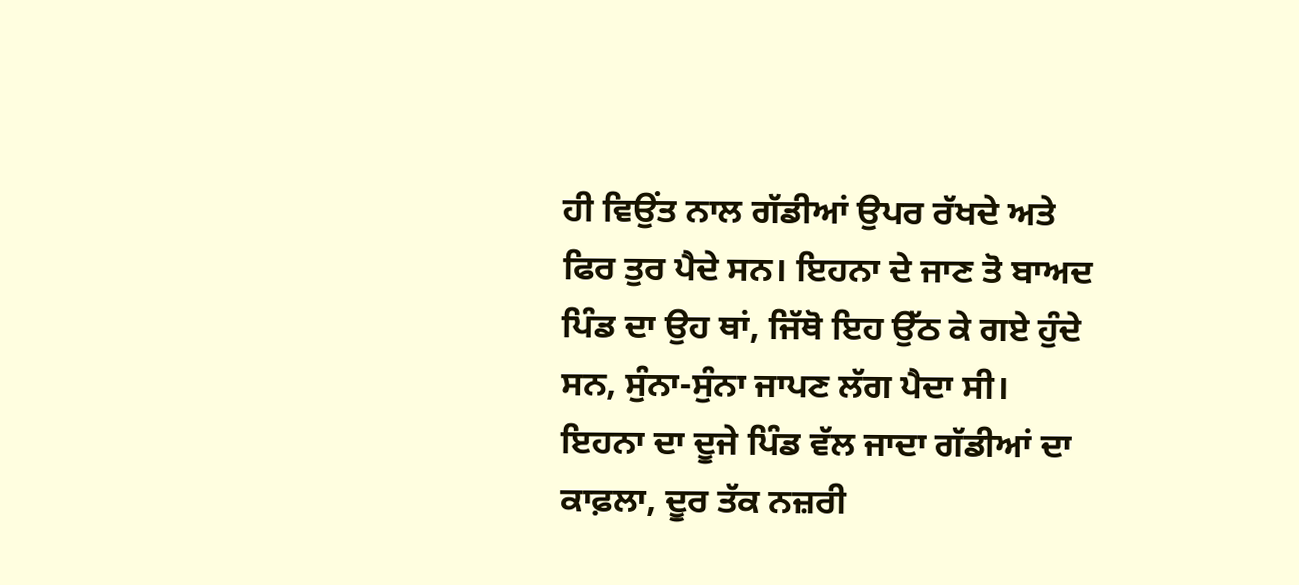ਹੀ ਵਿਉਂਤ ਨਾਲ ਗੱਡੀਆਂ ਉਪਰ ਰੱਖਦੇ ਅਤੇ ਫਿਰ ਤੁਰ ਪੈਦੇ ਸਨ। ਇਹਨਾ ਦੇ ਜਾਣ ਤੋ ਬਾਅਦ ਪਿੰਡ ਦਾ ਉਹ ਥਾਂ, ਜਿੱਥੋ ਇਹ ਉੱਠ ਕੇ ਗਏ ਹੁੰਦੇ ਸਨ, ਸੁੰਨਾ-ਸੁੰਨਾ ਜਾਪਣ ਲੱਗ ਪੈਦਾ ਸੀ। ਇਹਨਾ ਦਾ ਦੂਜੇ ਪਿੰਡ ਵੱਲ ਜਾਦਾ ਗੱਡੀਆਂ ਦਾ ਕਾਫ਼ਲਾ, ਦੂਰ ਤੱਕ ਨਜ਼ਰੀ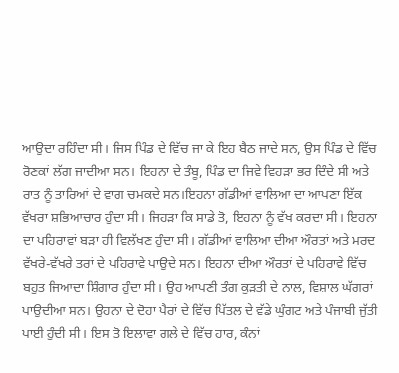ਆਉਦਾ ਰਹਿੰਦਾ ਸੀ। ਜਿਸ ਪਿੰਡ ਦੇ ਵਿੱਚ ਜਾ ਕੇ ਇਹ ਬੈਠ ਜਾਦੇ ਸਨ, ਉਸ ਪਿੰਡ ਦੇ ਵਿੱਚ ਰੋਣਕਾਂ ਲੱਗ ਜਾਦੀਆ ਸਨ। ਇਹਨਾ ਦੇ ਤੰਬੂ, ਪਿੰਡ ਦਾ ਜਿਵੇ ਵਿਹੜਾ ਭਰ ਦਿੰਦੇ ਸੀ ਅਤੇ ਰਾਤ ਨੂੰ ਤਾਰਿਆਂ ਦੇ ਵਾਗ ਚਮਕਦੇ ਸਨ।ਇਹਨਾ ਗੱਡੀਆਂ ਵਾਲਿਆ ਦਾ ਆਪਣਾ ਇੱਕ ਵੱਖਰਾ ਸ਼ਭਿਆਚਾਰ ਹੁੰਦਾ ਸੀ। ਜਿਹੜਾ ਕਿ ਸਾਡੇ ਤੋ, ਇਹਨਾ ਨੂੰ ਵੱਖ ਕਰਦਾ ਸੀ। ਇਹਨਾ ਦਾ ਪਹਿਰਾਵਾਂ ਬੜਾ ਹੀ ਵਿਲੱਖਣ ਹੁੰਦਾ ਸੀ। ਗੱਡੀਆਂ ਵਾਲਿਆ ਦੀਆ ਔਰਤਾਂ ਅਤੇ ਮਰਦ ਵੱਖਰੇ-ਵੱਖਰੇ ਤਰਾਂ ਦੇ ਪਹਿਰਾਵੇ ਪਾਉਦੇ ਸਨ। ਇਹਨਾ ਦੀਆ ਔਰਤਾਂ ਦੇ ਪਹਿਰਾਵੇ ਵਿੱਚ ਬਹੁਤ ਜਿਆਦਾ ਸ਼ਿੰਗਾਰ ਹੁੰਦਾ ਸੀ। ਉਹ ਆਪਣੀ ਤੰਗ ਕੁੜਤੀ ਦੇ ਨਾਲ, ਵਿਸ਼ਾਲ ਘੱਗਰਾਂ ਪਾਉਦੀਆ ਸਨ। ਉਹਨਾ ਦੇ ਦੋਹਾ ਪੈਰਾਂ ਦੇ ਵਿੱਚ ਪਿੱਤਲ ਦੇ ਵੱਡੇ ਘੁੰਗਟ ਅਤੇ ਪੰਜਾਬੀ ਜੁੱਤੀ ਪਾਈ ਹੁੰਦੀ ਸੀ। ਇਸ ਤੋ ਇਲਾਵਾ ਗਲੇ ਦੇ ਵਿੱਚ ਹਾਰ, ਕੰਨਾਂ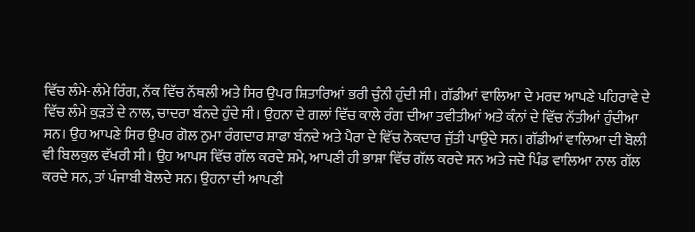ਵਿੱਚ ਲੰਮੇ-ਲੰਮੇ ਰਿੰਗ, ਨੱਕ ਵਿੱਚ ਨੱਥਲੀ ਅਤੇ ਸਿਰ ਉਪਰ ਸ਼ਿਤਾਰਿਆਂ ਭਰੀ ਚੁੰਨੀ ਹੁੰਦੀ ਸੀ। ਗੱਡੀਆਂ ਵਾਲਿਆ ਦੇ ਮਰਦ ਆਪਣੇ ਪਹਿਰਾਵੇ ਦੇ ਵਿੱਚ ਲੰਮੇ ਕੁੜਤੇਂ ਦੇ ਨਾਲ, ਚਾਦਰਾ ਬੰਨਦੇ ਹੁੰਦੇ ਸੀ। ਉਹਨਾ ਦੇ ਗਲਾਂ ਵਿੱਚ ਕਾਲੇ ਰੰਗ ਦੀਆ ਤਵੀਤੀਆਂ ਅਤੇ ਕੰਨਾਂ ਦੇ ਵਿੱਚ ਨੱਤੀਆਂ ਹੁੰਦੀਆ ਸਨ। ਉਹ ਆਪਣੇ ਸਿਰ ਉਪਰ ਗੋਲ ਨੁਮਾ ਰੰਗਦਾਰ ਸ਼ਾਫਾ ਬੰਨਦੇ ਅਤੇ ਪੈਰਾ ਦੇ ਵਿੱਚ ਨੋਕਦਾਰ ਜੁੱਤੀ ਪਾਉਦੇ ਸਨ। ਗੱਡੀਆਂ ਵਾਲਿਆ ਦੀ ਬੋਲੀ ਵੀ ਬਿਲਕੁਲ ਵੱਖਰੀ ਸੀ। ਉਹ ਆਪਸ ਵਿੱਚ ਗੱਲ ਕਰਦੇ ਸ਼ਮੇ, ਆਪਣੀ ਹੀ ਭਾਸ਼ਾ ਵਿੱਚ ਗੱਲ ਕਰਦੇ ਸਨ ਅਤੇ ਜਦੋ ਪਿੰਡ ਵਾਲਿਆ ਨਾਲ ਗੱਲ ਕਰਦੇ ਸਨ, ਤਾਂ ਪੰਜਾਬੀ ਬੋਲਦੇ ਸਨ। ਉਹਨਾ ਦੀ ਆਪਣੀ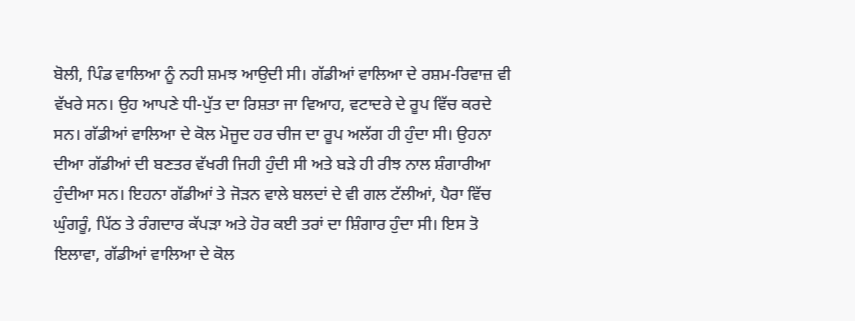ਬੋਲੀ, ਪਿੰਡ ਵਾਲਿਆ ਨੂੰ ਨਹੀ ਸ਼ਮਝ ਆਉਦੀ ਸੀ। ਗੱਡੀਆਂ ਵਾਲਿਆ ਦੇ ਰਸ਼ਮ-ਰਿਵਾਜ਼ ਵੀ ਵੱਖਰੇ ਸਨ। ਉਹ ਆਪਣੇ ਧੀ-ਪੁੱਤ ਦਾ ਰਿਸ਼ਤਾ ਜਾ ਵਿਆਹ, ਵਟਾਦਰੇ ਦੇ ਰੂਪ ਵਿੱਚ ਕਰਦੇ ਸਨ। ਗੱਡੀਆਂ ਵਾਲਿਆ ਦੇ ਕੋਲ ਮੋਜੂਦ ਹਰ ਚੀਜ ਦਾ ਰੂਪ ਅਲੱਗ ਹੀ ਹੁੰਦਾ ਸੀ। ਉਹਨਾ ਦੀਆ ਗੱਡੀਆਂ ਦੀ ਬਣਤਰ ਵੱਖਰੀ ਜਿਹੀ ਹੁੰਦੀ ਸੀ ਅਤੇ ਬੜੇ ਹੀ ਰੀਝ ਨਾਲ ਸ਼ੰਗਾਰੀਆ ਹੁੰਦੀਆ ਸਨ। ਇਹਨਾ ਗੱਡੀਆਂ ਤੇ ਜੋੜਨ ਵਾਲੇ ਬਲਦਾਂ ਦੇ ਵੀ ਗਲ ਟੱਲੀਆਂ, ਪੈਰਾ ਵਿੱਚ ਘੁੰਗਰੂੰ, ਪਿੱਠ ਤੇ ਰੰਗਦਾਰ ਕੱਪੜਾ ਅਤੇ ਹੋਰ ਕਈ ਤਰਾਂ ਦਾ ਸ਼ਿੰਗਾਰ ਹੁੰਦਾ ਸੀ। ਇਸ ਤੋ ਇਲਾਵਾ, ਗੱਡੀਆਂ ਵਾਲਿਆ ਦੇ ਕੋਲ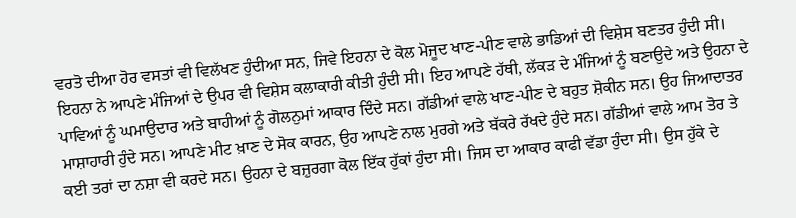ਵਰਤੋ ਦੀਆ ਹੋਰ ਵਸਤਾਂ ਵੀ ਵਿਲੱਖਣ ਹੁੰਦੀਆ ਸਨ, ਜਿਵੇ ਇਹਨਾ ਦੇ ਕੋਲ ਮੋਜੂਦ ਖਾਣ-ਪੀਣ ਵਾਲੇ ਭਾਡਿਆਂ ਦੀ ਵਿਸ਼ੇਸ ਬਣਤਰ ਹੁੰਦੀ ਸੀ। ਇਹਨਾ ਨੇ ਆਪਣੇ ਮੰਜਿਆਂ ਦੇ ਉਪਰ ਵੀ ਵਿਸ਼ੇਸ ਕਲਾਕਾਰੀ ਕੀਤੀ ਹੁੰਦੀ ਸੀ। ਇਹ ਆਪਣੇ ਹੱਥੀ, ਲੱਕੜ ਦੇ ਮੰਜਿਆਂ ਨੂੰ ਬਣਾਉਦੇ ਅਤੇ ਉਹਨਾ ਦੇ ਪਾਵਿਆਂ ਨੂੰ ਘਮਾਉਦਾਰ ਅਤੇ ਬਾਹੀਆਂ ਨੂੰ ਗੋਲਨੁਮਾਂ ਆਕਾਰ ਦਿੰਦੇ ਸਨ। ਗੱਡੀਆਂ ਵਾਲੇ ਖਾਣ-ਪੀਣ ਦੇ ਬਹੁਤ ਸ਼ੋਕੀਨ ਸਨ। ਉਹ ਜਿਆਦਾਤਰ ਮਾਸ਼ਾਹਾਰੀ ਹੁੰਦੇ ਸਨ। ਆਪਣੇ ਮੀਟ ਖ਼ਾਣ ਦੇ ਸੋਕ ਕਾਰਨ, ਉਹ ਆਪਣੇ ਨਾਲ ਮੁਰਗੇ ਅਤੇ ਬੱਕਰੇ ਰੱਖਦੇ ਹੁੰਦੇ ਸਨ। ਗੱਡੀਆਂ ਵਾਲੇ ਆਮ ਤੋਰ ਤੇ ਕਈ ਤਰਾਂ ਦਾ ਨਸ਼ਾ ਵੀ ਕਰਦੇ ਸਨ। ਉਹਨਾ ਦੇ ਬਜ਼ੁਰਗਾ ਕੋਲ ਇੱਕ ਹੁੱਕਾਂ ਹੁੰਦਾ ਸੀ। ਜਿਸ ਦਾ ਆਕਾਰ ਕਾਫੀ ਵੱਡਾ ਹੁੰਦਾ ਸੀ। ਉਸ ਹੁੱਕੇ ਦੇ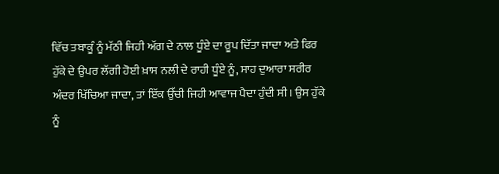ਵਿੱਚ ਤਬਾਕੂੰ ਨੂੰ ਮੱਠੀ ਜਿਹੀ ਅੱਗ ਦੇ ਨਾਲ ਧੂੰਏ ਦਾ ਰੂਪ ਦਿੱਤਾ ਜਾਦਾ ਅਤੇ ਫਿਰ ਹੁੱਕੇ ਦੇ ਉਪਰ ਲੱਗੀ ਹੋਈ ਖ਼ਾਸ ਨਲੀ ਦੇ ਰਾਹੀ ਧੂੰਏ ਨੂੰ, ਸਾਹ ਦੁਆਰਾ ਸਰੀਰ ਅੰਦਰ ਖਿੱਚਿਆ ਜਾਦਾ, ਤਾਂ ਇੱਕ ਉੱਚੀ ਜਿਹੀ ਆਵਾਜ ਪੈਦਾ ਹੁੰਦੀ ਸੀ। ਉਸ ਹੁੱਕੇ ਨੂੰ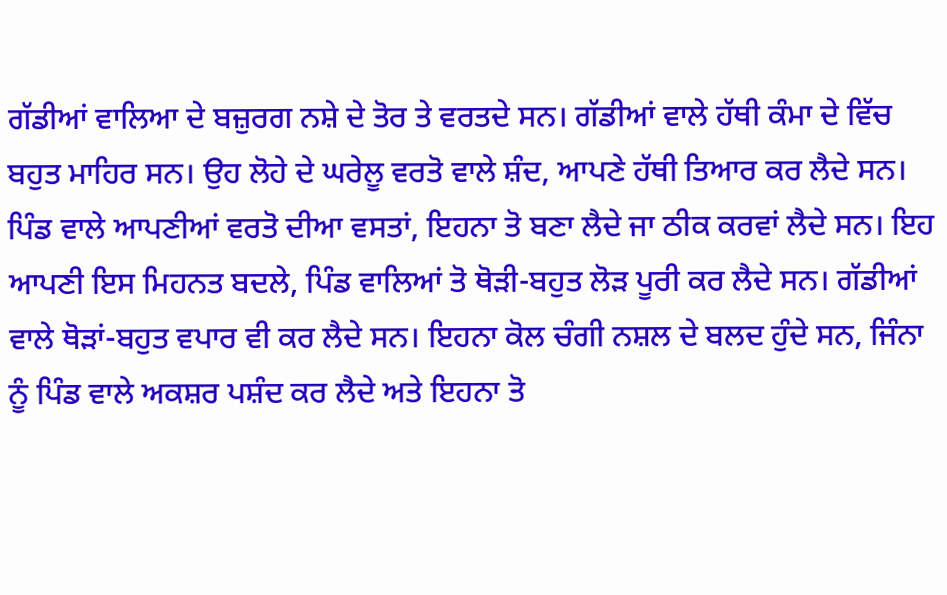ਗੱਡੀਆਂ ਵਾਲਿਆ ਦੇ ਬਜ਼ੁਰਗ ਨਸ਼ੇ ਦੇ ਤੋਰ ਤੇ ਵਰਤਦੇ ਸਨ। ਗੱਡੀਆਂ ਵਾਲੇ ਹੱਥੀ ਕੰਮਾ ਦੇ ਵਿੱਚ ਬਹੁਤ ਮਾਹਿਰ ਸਨ। ਉਹ ਲੋਹੇ ਦੇ ਘਰੇਲੂ ਵਰਤੋ ਵਾਲੇ ਸ਼ੰਦ, ਆਪਣੇ ਹੱਥੀ ਤਿਆਰ ਕਰ ਲੈਦੇ ਸਨ। ਪਿੰਡ ਵਾਲੇ ਆਪਣੀਆਂ ਵਰਤੋ ਦੀਆ ਵਸਤਾਂ, ਇਹਨਾ ਤੋ ਬਣਾ ਲੈਦੇ ਜਾ ਠੀਕ ਕਰਵਾਂ ਲੈਦੇ ਸਨ। ਇਹ ਆਪਣੀ ਇਸ ਮਿਹਨਤ ਬਦਲੇ, ਪਿੰਡ ਵਾਲਿਆਂ ਤੋ ਥੋੜੀ-ਬਹੁਤ ਲੋੜ ਪੂਰੀ ਕਰ ਲੈਦੇ ਸਨ। ਗੱਡੀਆਂ ਵਾਲੇ ਥੋੜਾਂ-ਬਹੁਤ ਵਪਾਰ ਵੀ ਕਰ ਲੈਦੇ ਸਨ। ਇਹਨਾ ਕੋਲ ਚੰਗੀ ਨਸ਼ਲ ਦੇ ਬਲਦ ਹੁੰਦੇ ਸਨ, ਜਿੰਨਾ ਨੂੰ ਪਿੰਡ ਵਾਲੇ ਅਕਸ਼ਰ ਪਸ਼ੰਦ ਕਰ ਲੈਦੇ ਅਤੇ ਇਹਨਾ ਤੋ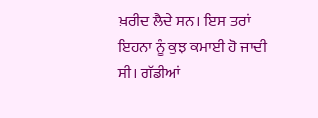ਖ਼ਰੀਦ ਲੈਦੇ ਸਨ। ਇਸ ਤਰਾਂ ਇਹਨਾ ਨੂੰ ਕੁਝ ਕਮਾਈ ਹੋ ਜਾਦੀ ਸੀ। ਗੱਡੀਆਂ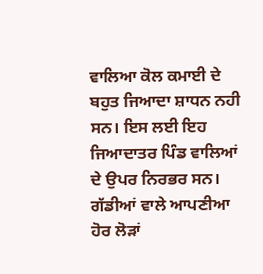ਵਾਲਿਆ ਕੋਲ ਕਮਾਈ ਦੇ ਬਹੁਤ ਜਿਆਦਾ ਸ਼ਾਧਨ ਨਹੀ ਸਨ। ਇਸ ਲਈ ਇਹ ਜਿਆਦਾਤਰ ਪਿੰਡ ਵਾਲਿਆਂ ਦੇ ਉਪਰ ਨਿਰਭਰ ਸਨ। ਗੱਡੀਆਂ ਵਾਲੇ ਆਪਣੀਆ ਹੋਰ ਲੋੜਾਂ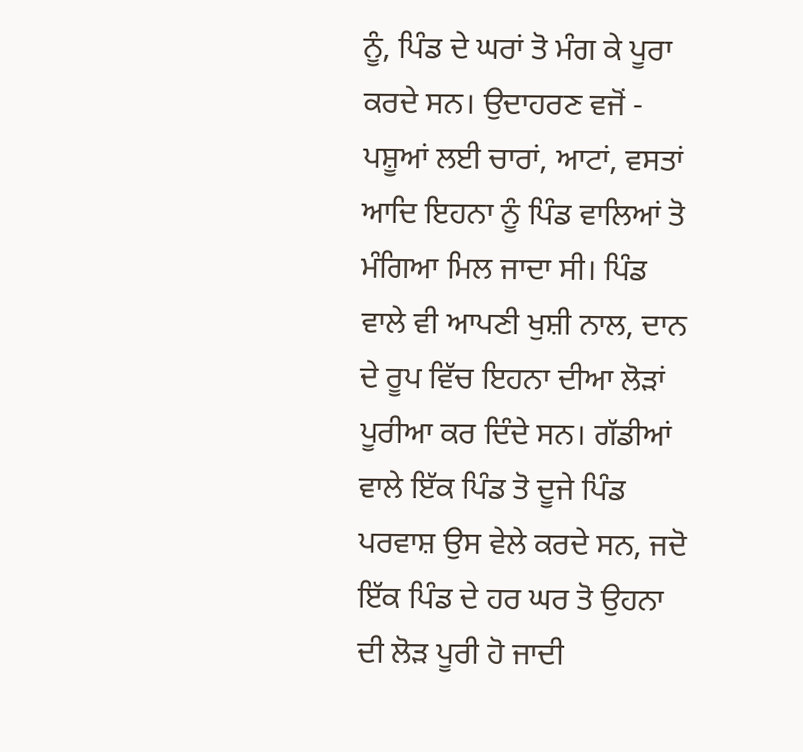ਨੂੰ, ਪਿੰਡ ਦੇ ਘਰਾਂ ਤੋ ਮੰਗ ਕੇ ਪੂਰਾ ਕਰਦੇ ਸਨ। ਉਦਾਹਰਣ ਵਜੋਂ - ਪਸ਼ੂਆਂ ਲਈ ਚਾਰਾਂ, ਆਟਾਂ, ਵਸਤਾਂ ਆਦਿ ਇਹਨਾ ਨੂੰ ਪਿੰਡ ਵਾਲਿਆਂ ਤੋ ਮੰਗਿਆ ਮਿਲ ਜਾਦਾ ਸੀ। ਪਿੰਡ ਵਾਲੇ ਵੀ ਆਪਣੀ ਖੁਸ਼ੀ ਨਾਲ, ਦਾਨ ਦੇ ਰੂਪ ਵਿੱਚ ਇਹਨਾ ਦੀਆ ਲੋੜਾਂ ਪੂਰੀਆ ਕਰ ਦਿੰਦੇ ਸਨ। ਗੱਡੀਆਂ ਵਾਲੇ ਇੱਕ ਪਿੰਡ ਤੋ ਦੂਜੇ ਪਿੰਡ ਪਰਵਾਸ਼ ਉਸ ਵੇਲੇ ਕਰਦੇ ਸਨ, ਜਦੋ ਇੱਕ ਪਿੰਡ ਦੇ ਹਰ ਘਰ ਤੋ ਉਹਨਾ ਦੀ ਲੋੜ ਪੂਰੀ ਹੋ ਜਾਦੀ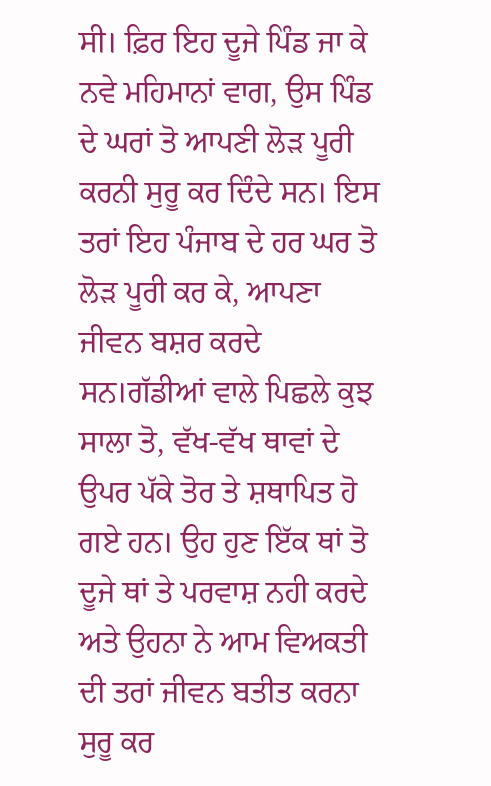ਸੀ। ਫ਼ਿਰ ਇਹ ਦੂਜੇ ਪਿੰਡ ਜਾ ਕੇ ਨਵੇ ਮਹਿਮਾਨਾਂ ਵਾਗ, ਉਸ ਪਿੰਡ ਦੇ ਘਰਾਂ ਤੋ ਆਪਣੀ ਲੋੜ ਪੂਰੀ ਕਰਨੀ ਸੁਰੂ ਕਰ ਦਿੰਦੇ ਸਨ। ਇਸ ਤਰਾਂ ਇਹ ਪੰਜਾਬ ਦੇ ਹਰ ਘਰ ਤੋ ਲੋੜ ਪੂਰੀ ਕਰ ਕੇ, ਆਪਣਾ ਜੀਵਨ ਬਸ਼ਰ ਕਰਦੇ ਸਨ।ਗੱਡੀਆਂ ਵਾਲੇ ਪਿਛਲੇ ਕੁਝ ਸਾਲਾ ਤੋ, ਵੱਖ-ਵੱਖ ਥਾਵਾਂ ਦੇ ਉਪਰ ਪੱਕੇ ਤੋਰ ਤੇ ਸ਼ਥਾਪਿਤ ਹੋ ਗਏ ਹਨ। ਉਹ ਹੁਣ ਇੱਕ ਥਾਂ ਤੋ ਦੂਜੇ ਥਾਂ ਤੇ ਪਰਵਾਸ਼ ਨਹੀ ਕਰਦੇ ਅਤੇ ਉਹਨਾ ਨੇ ਆਮ ਵਿਅਕਤੀ ਦੀ ਤਰਾਂ ਜੀਵਨ ਬਤੀਤ ਕਰਨਾ ਸੁਰੂ ਕਰ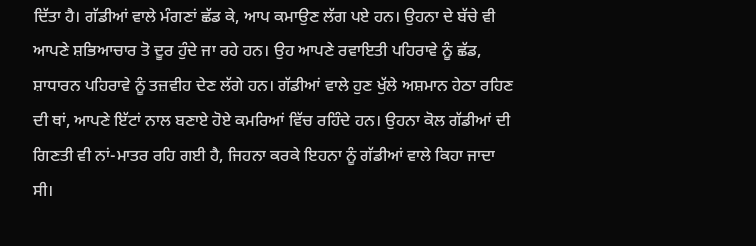ਦਿੱਤਾ ਹੈ। ਗੱਡੀਆਂ ਵਾਲੇ ਮੰਗਣਾਂ ਛੱਡ ਕੇ, ਆਪ ਕਮਾਉਣ ਲੱਗ ਪਏ ਹਨ। ਉਹਨਾ ਦੇ ਬੱਚੇ ਵੀ ਆਪਣੇ ਸ਼ਭਿਆਚਾਰ ਤੋ ਦੂਰ ਹੁੰਦੇ ਜਾ ਰਹੇ ਹਨ। ਉਹ ਆਪਣੇ ਰਵਾਇਤੀ ਪਹਿਰਾਵੇ ਨੂੰ ਛੱਡ, ਸ਼ਾਧਾਰਨ ਪਹਿਰਾਵੇ ਨੂੰ ਤਜ਼ਵੀਹ ਦੇਣ ਲੱਗੇ ਹਨ। ਗੱਡੀਆਂ ਵਾਲੇ ਹੁਣ ਖੁੱਲੇ ਅਸ਼ਮਾਨ ਹੇਠਾ ਰਹਿਣ ਦੀ ਥਾਂ, ਆਪਣੇ ਇੱਟਾਂ ਨਾਲ ਬਣਾਏ ਹੋਏ ਕਮਰਿਆਂ ਵਿੱਚ ਰਹਿੰਦੇ ਹਨ। ਉਹਨਾ ਕੋਲ ਗੱਡੀਆਂ ਦੀ ਗਿਣਤੀ ਵੀ ਨਾਂ-ਮਾਤਰ ਰਹਿ ਗਈ ਹੈ, ਜਿਹਨਾ ਕਰਕੇ ਇਹਨਾ ਨੂੰ ਗੱਡੀਆਂ ਵਾਲੇ ਕਿਹਾ ਜਾਦਾ ਸੀ।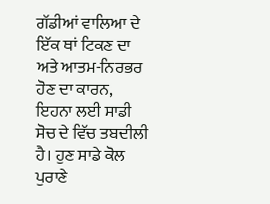ਗੱਡੀਆਂ ਵਾਲਿਆ ਦੇ ਇੱਕ ਥਾਂ ਟਿਕਣ ਦਾ ਅਤੇ ਆਤਮ-ਨਿਰਭਰ ਹੋਣ ਦਾ ਕਾਰਨ, ਇਹਨਾ ਲਈ ਸਾਡੀ ਸੋਚ ਦੇ ਵਿੱਚ ਤਬਦੀਲੀ ਹੈ। ਹੁਣ ਸਾਡੇ ਕੋਲ ਪੁਰਾਣੇ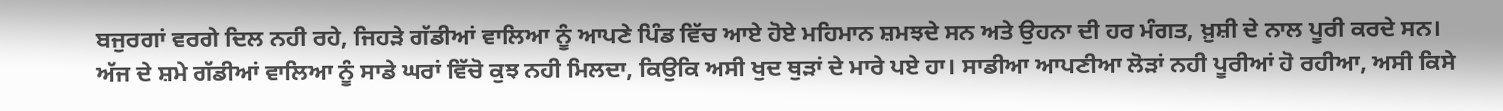ਬਜੁਰਗਾਂ ਵਰਗੇ ਦਿਲ ਨਹੀ ਰਹੇ, ਜਿਹੜੇ ਗੱਡੀਆਂ ਵਾਲਿਆ ਨੂੰ ਆਪਣੇ ਪਿੰਡ ਵਿੱਚ ਆਏ ਹੋਏ ਮਹਿਮਾਨ ਸ਼ਮਝਦੇ ਸਨ ਅਤੇ ਉਹਨਾ ਦੀ ਹਰ ਮੰਗਤ, ਖ਼ੁਸ਼ੀ ਦੇ ਨਾਲ ਪੂਰੀ ਕਰਦੇ ਸਨ। ਅੱਜ ਦੇ ਸ਼ਮੇ ਗੱਡੀਆਂ ਵਾਲਿਆ ਨੂੰ ਸਾਡੇ ਘਰਾਂ ਵਿੱਚੋ ਕੁਝ ਨਹੀ ਮਿਲਦਾ, ਕਿਉਕਿ ਅਸੀ ਖੁਦ ਥੁੜਾਂ ਦੇ ਮਾਰੇ ਪਏ ਹਾ। ਸਾਡੀਆ ਆਪਣੀਆ ਲੋੜਾਂ ਨਹੀ ਪੂਰੀਆਂ ਹੋ ਰਹੀਆ, ਅਸੀ ਕਿਸੇ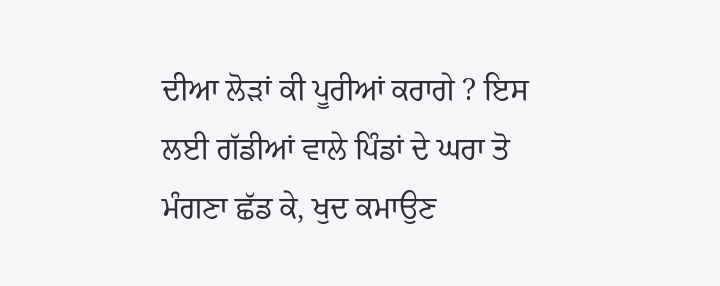ਦੀਆ ਲੋੜਾਂ ਕੀ ਪੂਰੀਆਂ ਕਰਾਗੇ ? ਇਸ ਲਈ ਗੱਡੀਆਂ ਵਾਲੇ ਪਿੰਡਾਂ ਦੇ ਘਰਾ ਤੋ ਮੰਗਣਾ ਛੱਡ ਕੇ, ਖੁਦ ਕਮਾਉਣ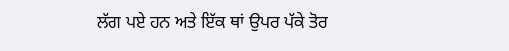ਲੱਗ ਪਏ ਹਨ ਅਤੇ ਇੱਕ ਥਾਂ ਉਪਰ ਪੱਕੇ ਤੋਰ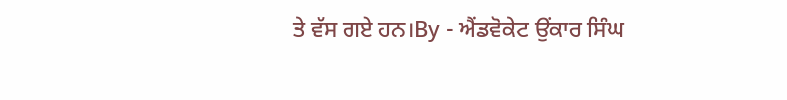ਤੇ ਵੱਸ ਗਏ ਹਨ।By - ਐਂਡਵੋਕੇਟ ਉਂਕਾਰ ਸਿੰਘ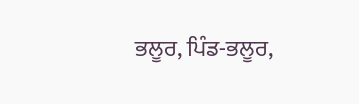ਭਲੂਰ, ਪਿੰਡ-ਭਲੂਰ,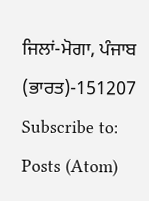ਜਿਲਾਂ-ਮੋਗਾ, ਪੰਜਾਬ (ਭਾਰਤ)-151207
Subscribe to:
Posts (Atom)